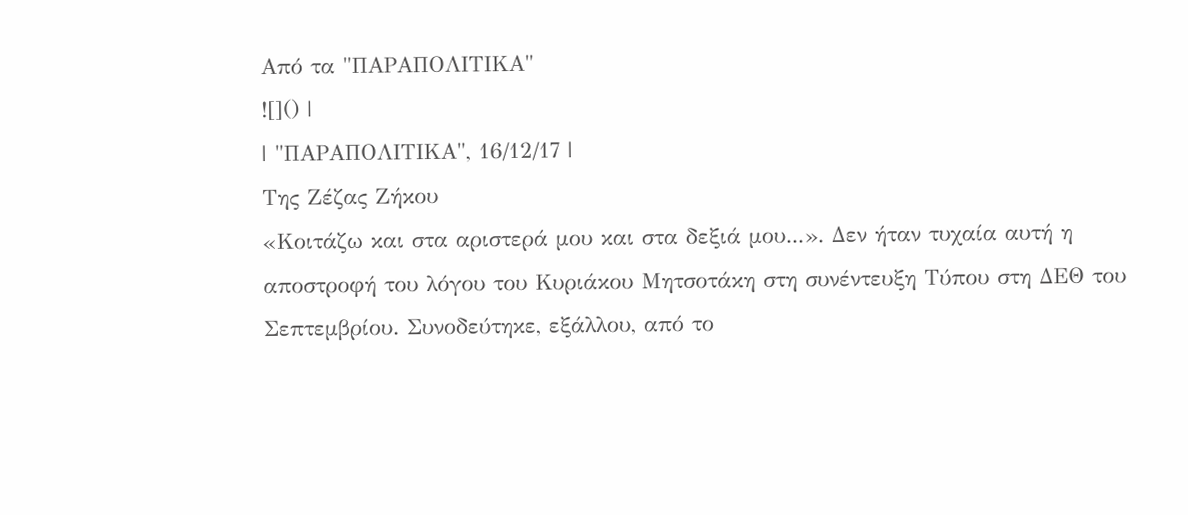Από τα "ΠΑΡΑΠΟΛΙΤΙΚΑ"
![]() |
| "ΠΑΡΑΠΟΛΙΤΙΚΑ", 16/12/17 |
Της Ζέζας Ζήκου
«Κοιτάζω και στα αριστερά μου και στα δεξιά μου...». Δεν ήταν τυχαία αυτή η αποστροφή του λόγου του Κυριάκου Μητσοτάκη στη συνέντευξη Τύπου στη ΔΕΘ του Σεπτεμβρίου. Συνοδεύτηκε, εξάλλου, από το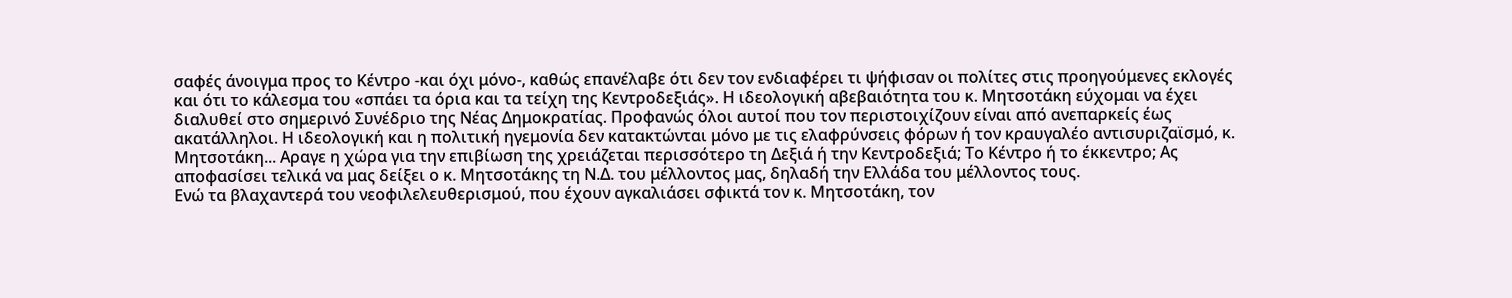σαφές άνοιγμα προς το Κέντρο -και όχι μόνο-, καθώς επανέλαβε ότι δεν τον ενδιαφέρει τι ψήφισαν οι πολίτες στις προηγούμενες εκλογές και ότι το κάλεσμα του «σπάει τα όρια και τα τείχη της Κεντροδεξιάς». Η ιδεολογική αβεβαιότητα του κ. Μητσοτάκη εύχομαι να έχει διαλυθεί στο σημερινό Συνέδριο της Νέας Δημοκρατίας. Προφανώς όλοι αυτοί που τον περιστοιχίζουν είναι από ανεπαρκείς έως ακατάλληλοι. Η ιδεολογική και η πολιτική ηγεμονία δεν κατακτώνται μόνο με τις ελαφρύνσεις φόρων ή τον κραυγαλέο αντισυριζαϊσμό, κ. Μητσοτάκη... Αραγε η χώρα για την επιβίωση της χρειάζεται περισσότερο τη Δεξιά ή την Κεντροδεξιά; Το Κέντρο ή το έκκεντρο; Ας αποφασίσει τελικά να μας δείξει ο κ. Μητσοτάκης τη Ν.Δ. του μέλλοντος μας, δηλαδή την Ελλάδα του μέλλοντος τους.
Ενώ τα βλαχαντερά του νεοφιλελευθερισμού, που έχουν αγκαλιάσει σφικτά τον κ. Μητσοτάκη, τον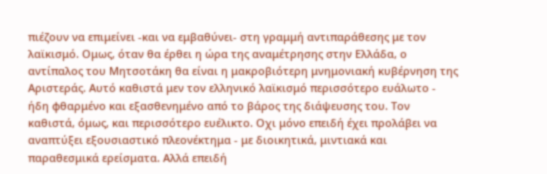πιέζουν να επιμείνει -και να εμβαθύνει- στη γραμμή αντιπαράθεσης με τον λαϊκισμό. Ομως, όταν θα έρθει η ώρα της αναμέτρησης στην Ελλάδα, ο αντίπαλος του Μητσοτάκη θα είναι η μακροβιότερη μνημονιακή κυβέρνηση της Αριστεράς. Αυτό καθιστά μεν τον ελληνικό λαϊκισμό περισσότερο ευάλωτο - ήδη φθαρμένο και εξασθενημένο από το βάρος της διάψευσης του. Τον καθιστά, όμως, και περισσότερο ευέλικτο. Οχι μόνο επειδή έχει προλάβει να αναπτύξει εξουσιαστικό πλεονέκτημα - με διοικητικά, μιντιακά και παραθεσμικά ερείσματα. Αλλά επειδή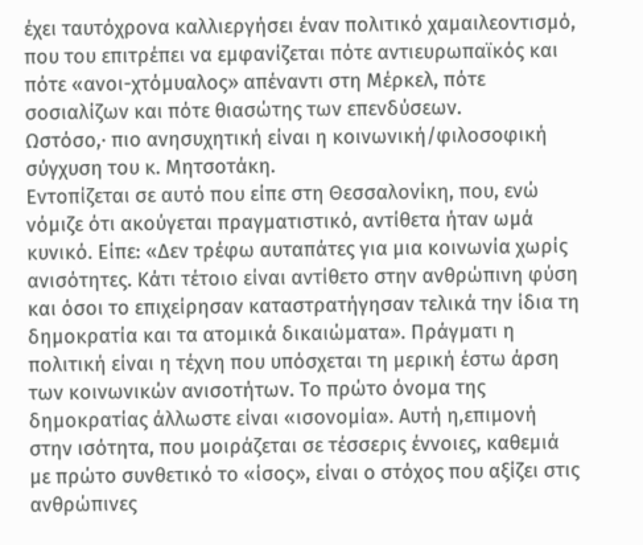έχει ταυτόχρονα καλλιεργήσει έναν πολιτικό χαμαιλεοντισμό, που του επιτρέπει να εμφανίζεται πότε αντιευρωπαϊκός και πότε «ανοι-χτόμυαλος» απέναντι στη Μέρκελ, πότε σοσιαλίζων και πότε θιασώτης των επενδύσεων.
Ωστόσο,· πιο ανησυχητική είναι η κοινωνική/φιλοσοφική σύγχυση του κ. Μητσοτάκη.
Εντοπίζεται σε αυτό που είπε στη Θεσσαλονίκη, που, ενώ νόμιζε ότι ακούγεται πραγματιστικό, αντίθετα ήταν ωμά κυνικό. Είπε: «Δεν τρέφω αυταπάτες για μια κοινωνία χωρίς ανισότητες. Κάτι τέτοιο είναι αντίθετο στην ανθρώπινη φύση και όσοι το επιχείρησαν καταστρατήγησαν τελικά την ίδια τη δημοκρατία και τα ατομικά δικαιώματα». Πράγματι η πολιτική είναι η τέχνη που υπόσχεται τη μερική έστω άρση των κοινωνικών ανισοτήτων. Το πρώτο όνομα της δημοκρατίας άλλωστε είναι «ισονομία». Αυτή η,επιμονή στην ισότητα, που μοιράζεται σε τέσσερις έννοιες, καθεμιά με πρώτο συνθετικό το «ίσος», είναι ο στόχος που αξίζει στις ανθρώπινες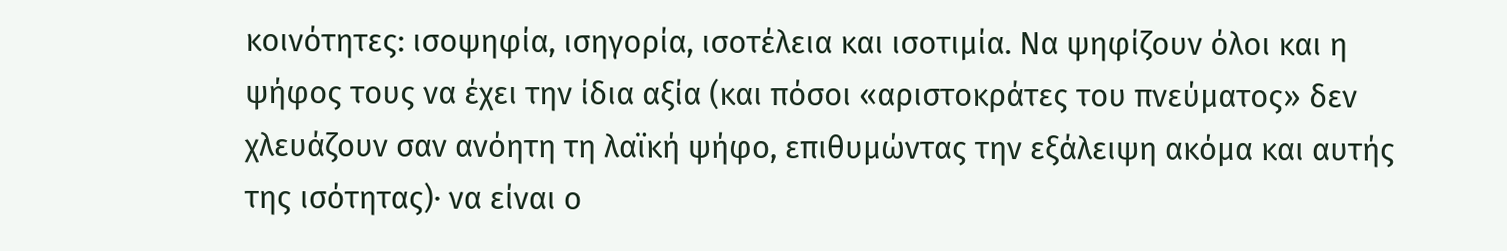κοινότητες: ισοψηφία, ισηγορία, ισοτέλεια και ισοτιμία. Να ψηφίζουν όλοι και η ψήφος τους να έχει την ίδια αξία (και πόσοι «αριστοκράτες του πνεύματος» δεν χλευάζουν σαν ανόητη τη λαϊκή ψήφο, επιθυμώντας την εξάλειψη ακόμα και αυτής της ισότητας)· να είναι ο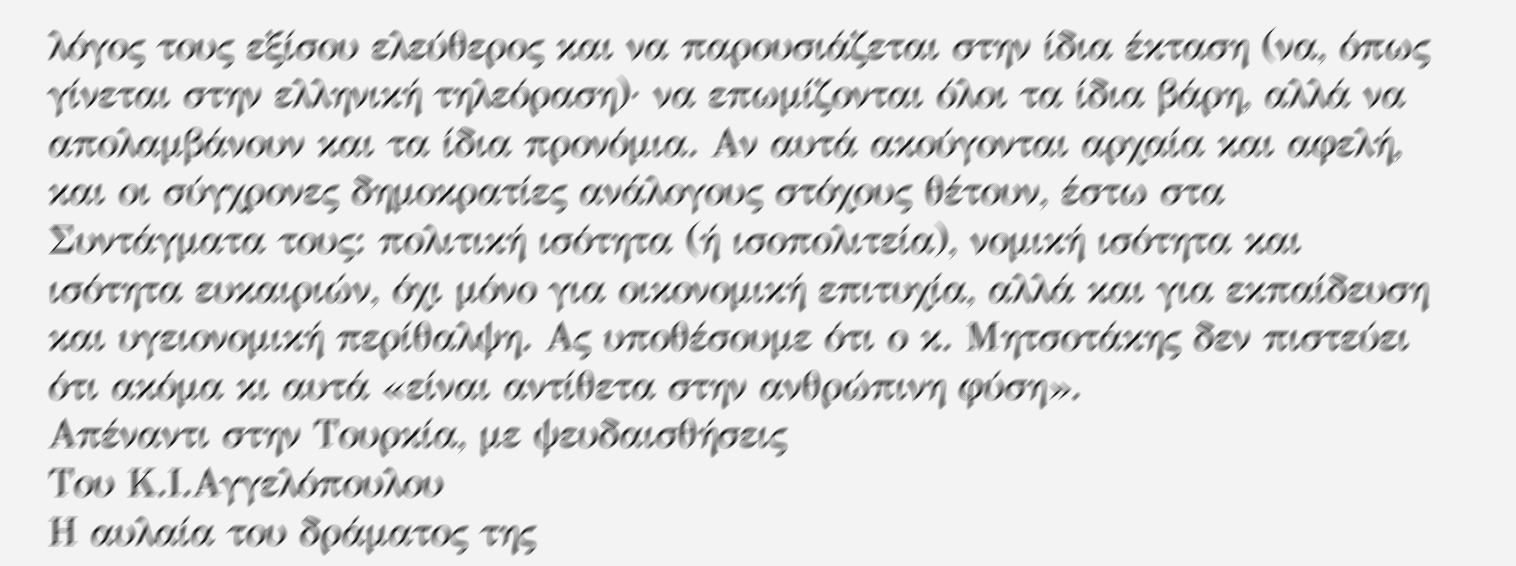λόγος τους εξίσου ελεύθερος και να παρουσιάζεται στην ίδια έκταση (να, όπως γίνεται στην ελληνική τηλεόραση)· να επωμίζονται όλοι τα ίδια βάρη, αλλά να απολαμβάνουν και τα ίδια προνόμια. Αν αυτά ακούγονται αρχαία και αφελή, και οι σύγχρονες δημοκρατίες ανάλογους στόχους θέτουν, έστω στα Συντάγματα τους: πολιτική ισότητα (ή ισοπολιτεία), νομική ισότητα και ισότητα ευκαιριών, όχι μόνο για οικονομική επιτυχία, αλλά και για εκπαίδευση και υγειονομική περίθαλψη. Ας υποθέσουμε ότι ο κ. Μητσοτάκης δεν πιστεύει ότι ακόμα κι αυτά «είναι αντίθετα στην ανθρώπινη φύση».
Απέναντι στην Τουρκία, με ψευδαισθήσεις
Του Κ.Ι.Αγγελόπουλου
Η αυλαία του δράματος της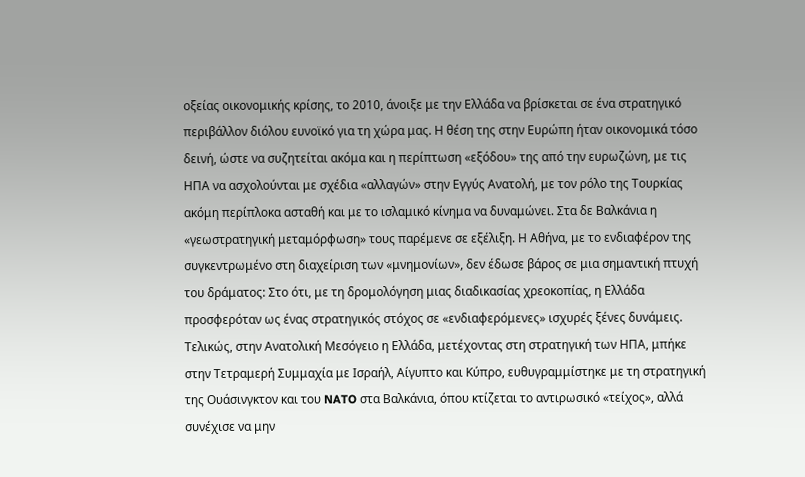οξείας οικονομικής κρίσης, το 2010, άνοιξε με την Ελλάδα να βρίσκεται σε ένα στρατηγικό περιβάλλον διόλου ευνοϊκό για τη χώρα μας. Η θέση της στην Ευρώπη ήταν οικονομικά τόσο δεινή, ώστε να συζητείται ακόμα και η περίπτωση «εξόδου» της από την ευρωζώνη, με τις ΗΠΑ να ασχολούνται με σχέδια «αλλαγών» στην Εγγύς Ανατολή, με τον ρόλο της Τουρκίας ακόμη περίπλοκα ασταθή και με το ισλαμικό κίνημα να δυναμώνει. Στα δε Βαλκάνια η «γεωστρατηγική μεταμόρφωση» τους παρέμενε σε εξέλιξη. Η Αθήνα, με το ενδιαφέρον της συγκεντρωμένο στη διαχείριση των «μνημονίων», δεν έδωσε βάρος σε μια σημαντική πτυχή του δράματος: Στο ότι, με τη δρομολόγηση μιας διαδικασίας χρεοκοπίας, η Ελλάδα προσφερόταν ως ένας στρατηγικός στόχος σε «ενδιαφερόμενες» ισχυρές ξένες δυνάμεις. Τελικώς, στην Ανατολική Μεσόγειο η Ελλάδα, μετέχοντας στη στρατηγική των ΗΠΑ, μπήκε στην Τετραμερή Συμμαχία με Ισραήλ, Αίγυπτο και Κύπρο, ευθυγραμμίστηκε με τη στρατηγική της Ουάσινγκτον και του NATO στα Βαλκάνια, όπου κτίζεται το αντιρωσικό «τείχος», αλλά συνέχισε να μην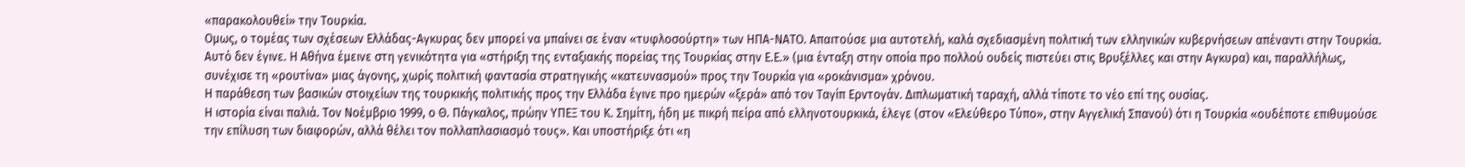«παρακολουθεί» την Τουρκία.
Ομως, ο τομέας των σχέσεων Ελλάδας-Αγκυρας δεν μπορεί να μπαίνει σε έναν «τυφλοσούρτη» των ΗΠΑ-ΝΑΤΟ. Απαιτούσε μια αυτοτελή, καλά σχεδιασμένη πολιτική των ελληνικών κυβερνήσεων απέναντι στην Τουρκία. Αυτό δεν έγινε. Η Αθήνα έμεινε στη γενικότητα για «στήριξη της ενταξιακής πορείας της Τουρκίας στην Ε.Ε.» (μια ένταξη στην οποία προ πολλού ουδείς πιστεύει στις Βρυξέλλες και στην Αγκυρα) και, παραλλήλως, συνέχισε τη «ρουτίνα» μιας άγονης, χωρίς πολιτική φαντασία στρατηγικής «κατευνασμού» προς την Τουρκία για «ροκάνισμα» χρόνου.
Η παράθεση των βασικών στοιχείων της τουρκικής πολιτικής προς την Ελλάδα έγινε προ ημερών «ξερά» από τον Ταγίπ Ερντογάν. Διπλωματική ταραχή, αλλά τίποτε το νέο επί της ουσίας.
Η ιστορία είναι παλιά. Τον Νοέμβριο 1999, ο Θ. Πάγκαλος, πρώην ΥΠΕΞ του Κ. Σημίτη, ήδη με πικρή πείρα από ελληνοτουρκικά, έλεγε (στον «Ελεύθερο Τύπο», στην Αγγελική Σπανού) ότι η Τουρκία «ουδέποτε επιθυμούσε την επίλυση των διαφορών, αλλά θέλει τον πολλαπλασιασμό τους». Και υποστήριξε ότι «η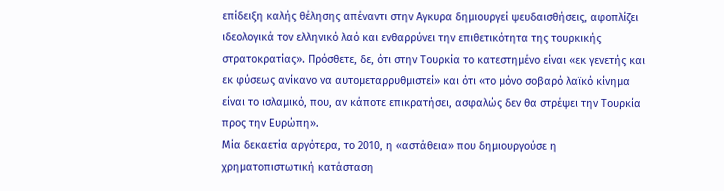επίδειξη καλής θέλησης απέναντι στην Αγκυρα δημιουργεί ψευδαισθήσεις, αφοπλίζει ιδεολογικά τον ελληνικό λαό και ενθαρρύνει την επιθετικότητα της τουρκικής στρατοκρατίας». Πρόσθετε, δε, ότι στην Τουρκία το κατεστημένο είναι «εκ γενετής και εκ φύσεως ανίκανο να αυτομεταρρυθμιστεί» και ότι «το μόνο σοβαρό λαϊκό κίνημα είναι το ισλαμικό, που, αν κάποτε επικρατήσει, ασφαλώς δεν θα στρέψει την Τουρκία προς την Ευρώπη».
Μία δεκαετία αργότερα, το 2010, η «αστάθεια» που δημιουργούσε η χρηματοπιστωτική κατάσταση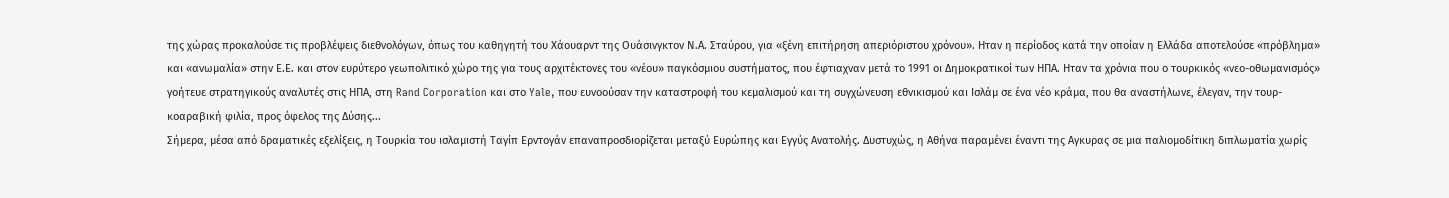της χώρας προκαλούσε τις προβλέψεις διεθνολόγων, όπως του καθηγητή του Χάουαρντ της Ουάσινγκτον Ν.Α. Σταύρου, για «ξένη επιτήρηση απεριόριστου χρόνου». Ηταν η περίοδος κατά την οποίαν η Ελλάδα αποτελούσε «πρόβλημα» και «ανωμαλία» στην Ε.Ε. και στον ευρύτερο γεωπολιτικό χώρο της για τους αρχιτέκτονες του «νέου» παγκόσμιου συστήματος, που έφτιαχναν μετά το 1991 οι Δημοκρατικοί των ΗΠΑ. Ηταν τα χρόνια που ο τουρκικός «νεο-οθωμανισμός» γοήτευε στρατηγικούς αναλυτές στις ΗΠΑ, στη Rand Corporation και στο Yale, που ευνοούσαν την καταστροφή του κεμαλισμού και τη συγχώνευση εθνικισμού και Ισλάμ σε ένα νέο κράμα, που θα αναστήλωνε, έλεγαν, την τουρ-κοαραβική φιλία, προς όφελος της Δύσης...
Σήμερα, μέσα από δραματικές εξελίξεις, η Τουρκία του ισλαμιστή Ταγίπ Ερντογάν επαναπροσδιορίζεται μεταξύ Ευρώπης και Εγγύς Ανατολής. Δυστυχώς, η Αθήνα παραμένει έναντι της Αγκυρας σε μια παλιομοδίτικη διπλωματία χωρίς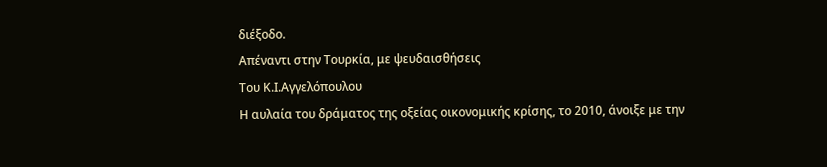διέξοδο.
Απέναντι στην Τουρκία, με ψευδαισθήσεις
Του Κ.Ι.Αγγελόπουλου
Η αυλαία του δράματος της οξείας οικονομικής κρίσης, το 2010, άνοιξε με την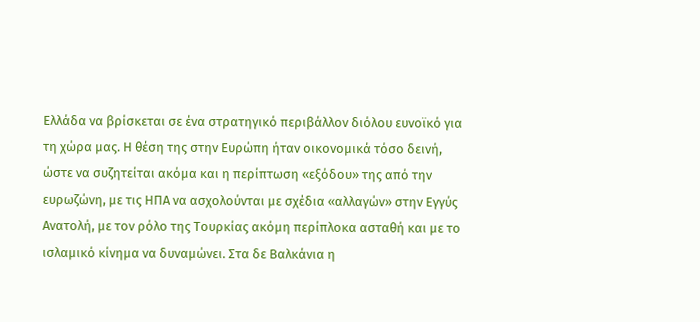Ελλάδα να βρίσκεται σε ένα στρατηγικό περιβάλλον διόλου ευνοϊκό για τη χώρα μας. Η θέση της στην Ευρώπη ήταν οικονομικά τόσο δεινή, ώστε να συζητείται ακόμα και η περίπτωση «εξόδου» της από την ευρωζώνη, με τις ΗΠΑ να ασχολούνται με σχέδια «αλλαγών» στην Εγγύς Ανατολή, με τον ρόλο της Τουρκίας ακόμη περίπλοκα ασταθή και με το ισλαμικό κίνημα να δυναμώνει. Στα δε Βαλκάνια η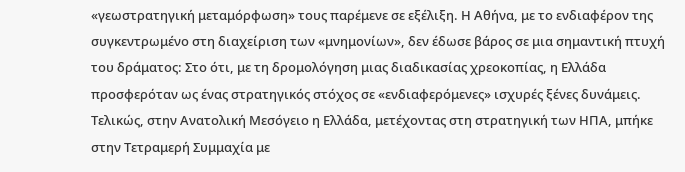«γεωστρατηγική μεταμόρφωση» τους παρέμενε σε εξέλιξη. Η Αθήνα, με το ενδιαφέρον της συγκεντρωμένο στη διαχείριση των «μνημονίων», δεν έδωσε βάρος σε μια σημαντική πτυχή του δράματος: Στο ότι, με τη δρομολόγηση μιας διαδικασίας χρεοκοπίας, η Ελλάδα προσφερόταν ως ένας στρατηγικός στόχος σε «ενδιαφερόμενες» ισχυρές ξένες δυνάμεις. Τελικώς, στην Ανατολική Μεσόγειο η Ελλάδα, μετέχοντας στη στρατηγική των ΗΠΑ, μπήκε στην Τετραμερή Συμμαχία με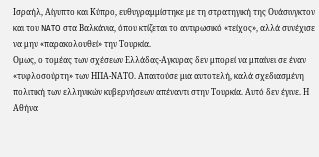Ισραήλ, Αίγυπτο και Κύπρο, ευθυγραμμίστηκε με τη στρατηγική της Ουάσινγκτον και του NATO στα Βαλκάνια, όπου κτίζεται το αντιρωσικό «τείχος», αλλά συνέχισε να μην «παρακολουθεί» την Τουρκία.
Ομως, ο τομέας των σχέσεων Ελλάδας-Αγκυρας δεν μπορεί να μπαίνει σε έναν «τυφλοσούρτη» των ΗΠΑ-ΝΑΤΟ. Απαιτούσε μια αυτοτελή, καλά σχεδιασμένη πολιτική των ελληνικών κυβερνήσεων απέναντι στην Τουρκία. Αυτό δεν έγινε. Η Αθήνα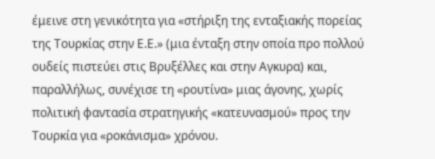έμεινε στη γενικότητα για «στήριξη της ενταξιακής πορείας της Τουρκίας στην Ε.Ε.» (μια ένταξη στην οποία προ πολλού ουδείς πιστεύει στις Βρυξέλλες και στην Αγκυρα) και, παραλλήλως, συνέχισε τη «ρουτίνα» μιας άγονης, χωρίς πολιτική φαντασία στρατηγικής «κατευνασμού» προς την Τουρκία για «ροκάνισμα» χρόνου.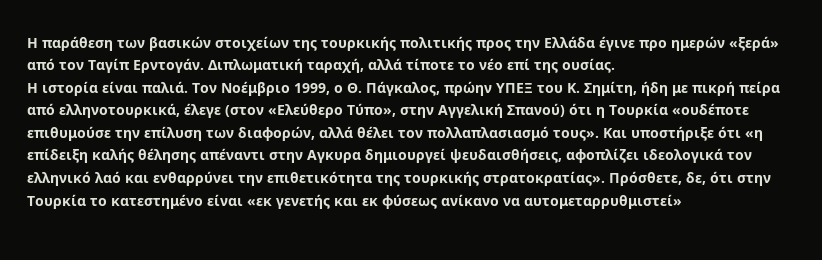Η παράθεση των βασικών στοιχείων της τουρκικής πολιτικής προς την Ελλάδα έγινε προ ημερών «ξερά» από τον Ταγίπ Ερντογάν. Διπλωματική ταραχή, αλλά τίποτε το νέο επί της ουσίας.
Η ιστορία είναι παλιά. Τον Νοέμβριο 1999, ο Θ. Πάγκαλος, πρώην ΥΠΕΞ του Κ. Σημίτη, ήδη με πικρή πείρα από ελληνοτουρκικά, έλεγε (στον «Ελεύθερο Τύπο», στην Αγγελική Σπανού) ότι η Τουρκία «ουδέποτε επιθυμούσε την επίλυση των διαφορών, αλλά θέλει τον πολλαπλασιασμό τους». Και υποστήριξε ότι «η επίδειξη καλής θέλησης απέναντι στην Αγκυρα δημιουργεί ψευδαισθήσεις, αφοπλίζει ιδεολογικά τον ελληνικό λαό και ενθαρρύνει την επιθετικότητα της τουρκικής στρατοκρατίας». Πρόσθετε, δε, ότι στην Τουρκία το κατεστημένο είναι «εκ γενετής και εκ φύσεως ανίκανο να αυτομεταρρυθμιστεί»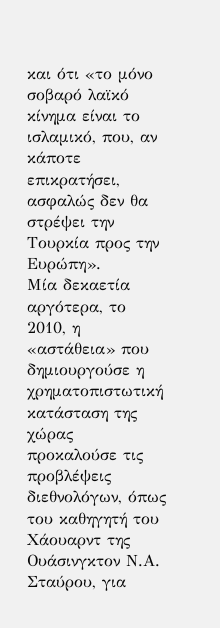και ότι «το μόνο σοβαρό λαϊκό κίνημα είναι το ισλαμικό, που, αν κάποτε επικρατήσει, ασφαλώς δεν θα στρέψει την Τουρκία προς την Ευρώπη».
Μία δεκαετία αργότερα, το 2010, η «αστάθεια» που δημιουργούσε η χρηματοπιστωτική κατάσταση της χώρας προκαλούσε τις προβλέψεις διεθνολόγων, όπως του καθηγητή του Χάουαρντ της Ουάσινγκτον Ν.Α. Σταύρου, για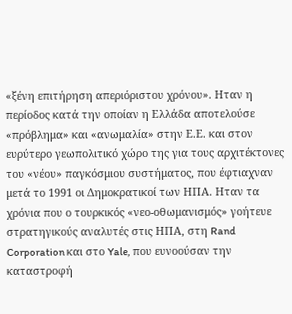«ξένη επιτήρηση απεριόριστου χρόνου». Ηταν η περίοδος κατά την οποίαν η Ελλάδα αποτελούσε «πρόβλημα» και «ανωμαλία» στην Ε.Ε. και στον ευρύτερο γεωπολιτικό χώρο της για τους αρχιτέκτονες του «νέου» παγκόσμιου συστήματος, που έφτιαχναν μετά το 1991 οι Δημοκρατικοί των ΗΠΑ. Ηταν τα χρόνια που ο τουρκικός «νεο-οθωμανισμός» γοήτευε στρατηγικούς αναλυτές στις ΗΠΑ, στη Rand Corporation και στο Yale, που ευνοούσαν την καταστροφή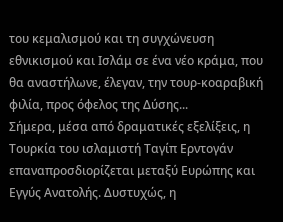του κεμαλισμού και τη συγχώνευση εθνικισμού και Ισλάμ σε ένα νέο κράμα, που θα αναστήλωνε, έλεγαν, την τουρ-κοαραβική φιλία, προς όφελος της Δύσης...
Σήμερα, μέσα από δραματικές εξελίξεις, η Τουρκία του ισλαμιστή Ταγίπ Ερντογάν επαναπροσδιορίζεται μεταξύ Ευρώπης και Εγγύς Ανατολής. Δυστυχώς, η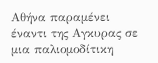Αθήνα παραμένει έναντι της Αγκυρας σε μια παλιομοδίτικη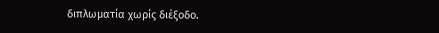διπλωματία χωρίς διέξοδο.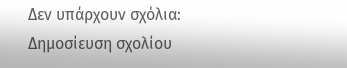Δεν υπάρχουν σχόλια:
Δημοσίευση σχολίου